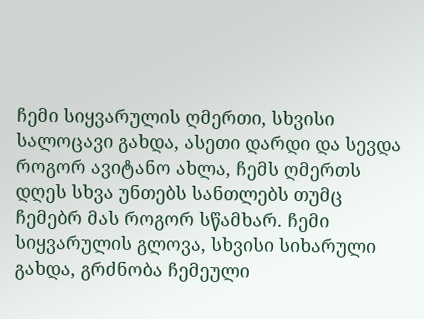ჩემი სიყვარულის ღმერთი, სხვისი სალოცავი გახდა, ასეთი დარდი და სევდა როგორ ავიტანო ახლა, ჩემს ღმერთს დღეს სხვა უნთებს სანთლებს თუმც ჩემებრ მას როგორ სწამხარ. ჩემი სიყვარულის გლოვა, სხვისი სიხარული გახდა, გრძნობა ჩემეული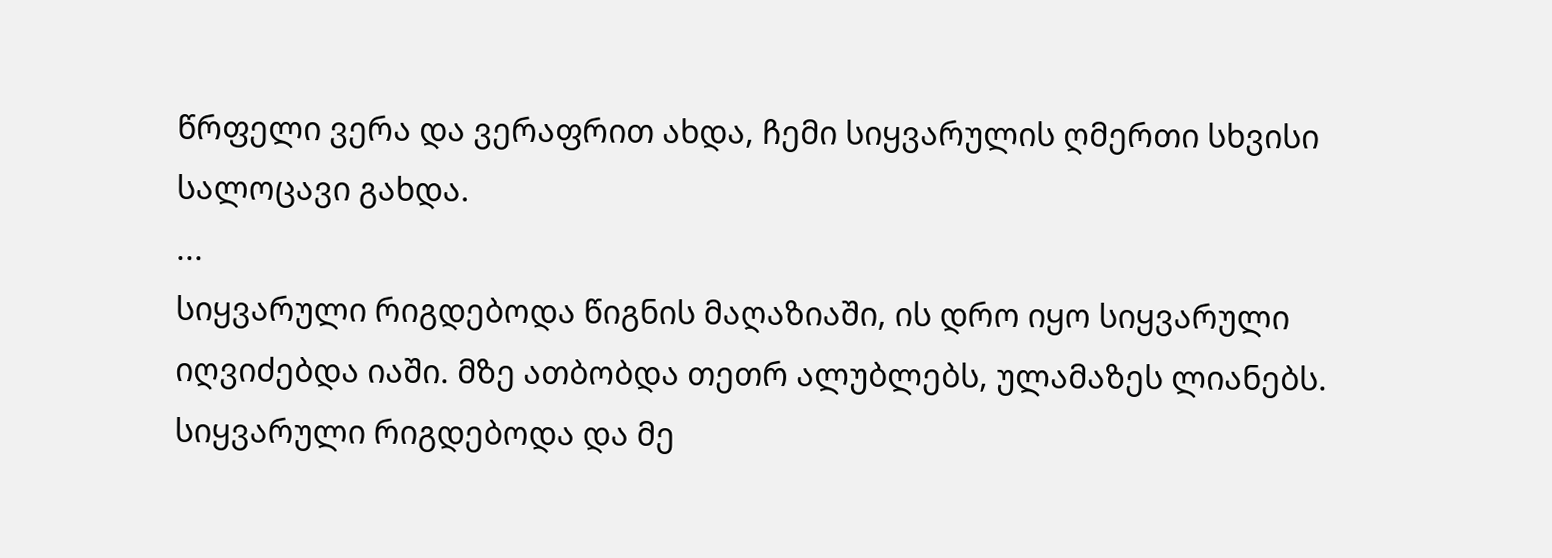წრფელი ვერა და ვერაფრით ახდა, ჩემი სიყვარულის ღმერთი სხვისი სალოცავი გახდა.
...
სიყვარული რიგდებოდა წიგნის მაღაზიაში, ის დრო იყო სიყვარული იღვიძებდა იაში. მზე ათბობდა თეთრ ალუბლებს, ულამაზეს ლიანებს. სიყვარული რიგდებოდა და მე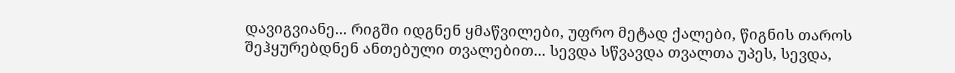დავიგვიანე... რიგში იდგნენ ყმაწვილები, უფრო მეტად ქალები, წიგნის თაროს შეჰყურებდნენ ანთებული თვალებით... სევდა სწვავდა თვალთა უპეს, სევდა,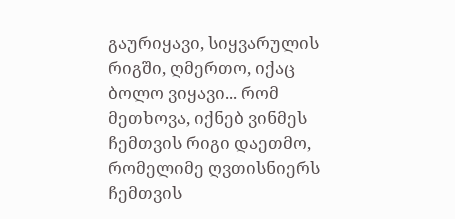გაურიყავი, სიყვარულის რიგში, ღმერთო, იქაც ბოლო ვიყავი... რომ მეთხოვა, იქნებ ვინმეს ჩემთვის რიგი დაეთმო, რომელიმე ღვთისნიერს ჩემთვის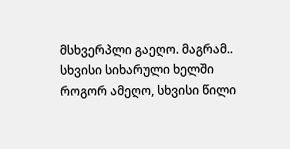მსხვერპლი გაეღო. მაგრამ.. სხვისი სიხარული ხელში როგორ ამეღო, სხვისი წილი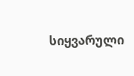სიყვარული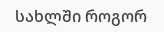სახლში როგორ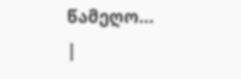წამეღო...
|